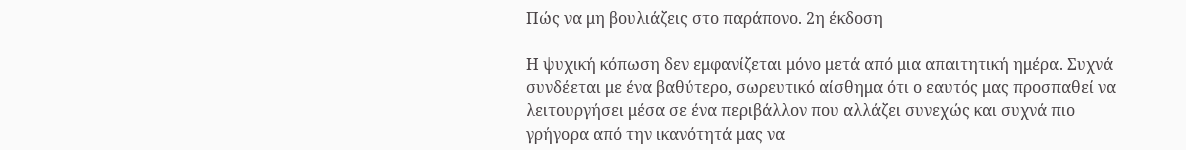Πώς να μη βουλιάζεις στο παράπονο. 2η έκδοση

Η ψυχική κόπωση δεν εμφανίζεται μόνο μετά από μια απαιτητική ημέρα. Συχνά συνδέεται με ένα βαθύτερο, σωρευτικό αίσθημα ότι ο εαυτός μας προσπαθεί να λειτουργήσει μέσα σε ένα περιβάλλον που αλλάζει συνεχώς και συχνά πιο γρήγορα από την ικανότητά μας να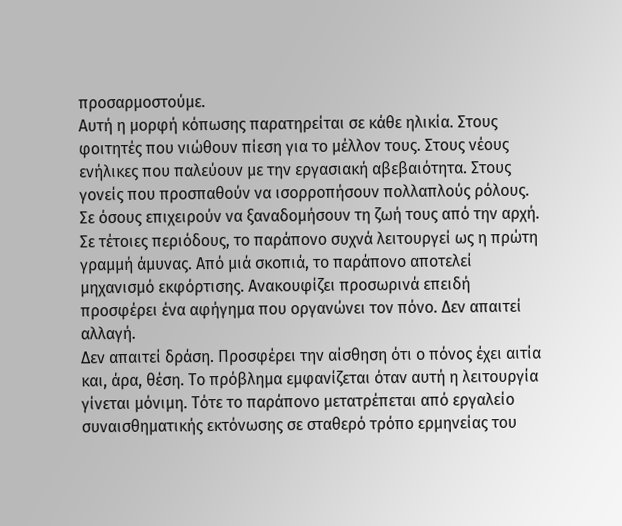προσαρμοστούμε.
Αυτή η μορφή κόπωσης παρατηρείται σε κάθε ηλικία. Στους φοιτητές που νιώθουν πίεση για το μέλλον τους. Στους νέους ενήλικες που παλεύουν με την εργασιακή αβεβαιότητα. Στους γονείς που προσπαθούν να ισορροπήσουν πολλαπλούς ρόλους. Σε όσους επιχειρούν να ξαναδομήσουν τη ζωή τους από την αρχή.
Σε τέτοιες περιόδους, το παράπονο συχνά λειτουργεί ως η πρώτη γραμμή άμυνας. Από μιά σκοπιά, το παράπονο αποτελεί μηχανισμό εκφόρτισης. Ανακουφίζει προσωρινά επειδή προσφέρει ένα αφήγημα που οργανώνει τον πόνο. Δεν απαιτεί αλλαγή.
Δεν απαιτεί δράση. Προσφέρει την αίσθηση ότι ο πόνος έχει αιτία και, άρα, θέση. Το πρόβλημα εμφανίζεται όταν αυτή η λειτουργία γίνεται μόνιμη. Τότε το παράπονο μετατρέπεται από εργαλείο συναισθηματικής εκτόνωσης σε σταθερό τρόπο ερμηνείας του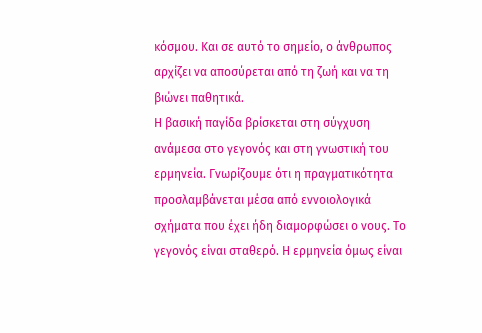κόσμου. Και σε αυτό το σημείο, ο άνθρωπος αρχίζει να αποσύρεται από τη ζωή και να τη βιώνει παθητικά.
Η βασική παγίδα βρίσκεται στη σύγχυση ανάμεσα στο γεγονός και στη γνωστική του ερμηνεία. Γνωρίζουμε ότι η πραγματικότητα προσλαμβάνεται μέσα από εννοιολογικά σχήματα που έχει ήδη διαμορφώσει ο νους. Το γεγονός είναι σταθερό. Η ερμηνεία όμως είναι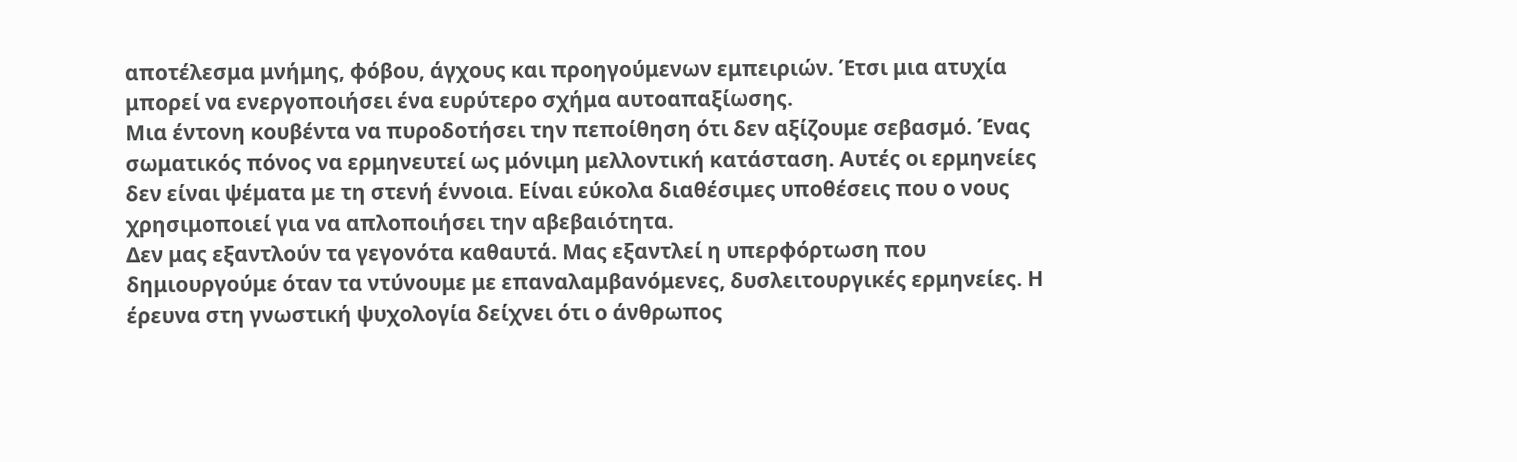αποτέλεσμα μνήμης, φόβου, άγχους και προηγούμενων εμπειριών. Έτσι μια ατυχία μπορεί να ενεργοποιήσει ένα ευρύτερο σχήμα αυτοαπαξίωσης.
Μια έντονη κουβέντα να πυροδοτήσει την πεποίθηση ότι δεν αξίζουμε σεβασμό. Ένας σωματικός πόνος να ερμηνευτεί ως μόνιμη μελλοντική κατάσταση. Αυτές οι ερμηνείες δεν είναι ψέματα με τη στενή έννοια. Είναι εύκολα διαθέσιμες υποθέσεις που ο νους χρησιμοποιεί για να απλοποιήσει την αβεβαιότητα.
Δεν μας εξαντλούν τα γεγονότα καθαυτά. Μας εξαντλεί η υπερφόρτωση που δημιουργούμε όταν τα ντύνουμε με επαναλαμβανόμενες, δυσλειτουργικές ερμηνείες. Η έρευνα στη γνωστική ψυχολογία δείχνει ότι ο άνθρωπος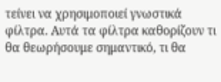τείνει να χρησιμοποιεί γνωστικά φίλτρα. Αυτά τα φίλτρα καθορίζουν τι θα θεωρήσουμε σημαντικό, τι θα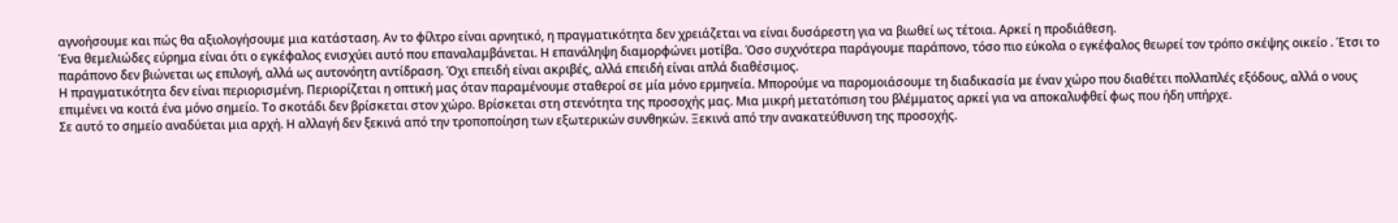αγνοήσουμε και πώς θα αξιολογήσουμε μια κατάσταση. Αν το φίλτρο είναι αρνητικό, η πραγματικότητα δεν χρειάζεται να είναι δυσάρεστη για να βιωθεί ως τέτοια. Αρκεί η προδιάθεση.
Ένα θεμελιώδες εύρημα είναι ότι ο εγκέφαλος ενισχύει αυτό που επαναλαμβάνεται. Η επανάληψη διαμορφώνει μοτίβα. Όσο συχνότερα παράγουμε παράπονο, τόσο πιο εύκολα ο εγκέφαλος θεωρεί τον τρόπο σκέψης οικείο . Έτσι το παράπονο δεν βιώνεται ως επιλογή, αλλά ως αυτονόητη αντίδραση. Όχι επειδή είναι ακριβές, αλλά επειδή είναι απλά διαθέσιμος.
Η πραγματικότητα δεν είναι περιορισμένη. Περιορίζεται η οπτική μας όταν παραμένουμε σταθεροί σε μία μόνο ερμηνεία. Μπορούμε να παρομοιάσουμε τη διαδικασία με έναν χώρο που διαθέτει πολλαπλές εξόδους, αλλά ο νους επιμένει να κοιτά ένα μόνο σημείο. Το σκοτάδι δεν βρίσκεται στον χώρο. Βρίσκεται στη στενότητα της προσοχής μας. Μια μικρή μετατόπιση του βλέμματος αρκεί για να αποκαλυφθεί φως που ήδη υπήρχε.
Σε αυτό το σημείο αναδύεται μια αρχή. Η αλλαγή δεν ξεκινά από την τροποποίηση των εξωτερικών συνθηκών. Ξεκινά από την ανακατεύθυνση της προσοχής.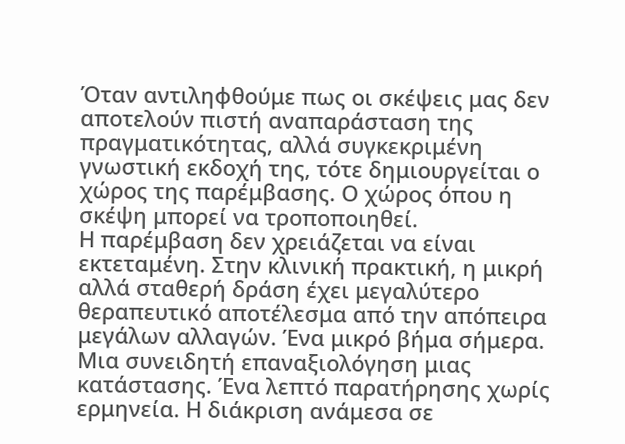Όταν αντιληφθούμε πως οι σκέψεις μας δεν αποτελούν πιστή αναπαράσταση της πραγματικότητας, αλλά συγκεκριμένη γνωστική εκδοχή της, τότε δημιουργείται ο χώρος της παρέμβασης. Ο χώρος όπου η σκέψη μπορεί να τροποποιηθεί.
Η παρέμβαση δεν χρειάζεται να είναι εκτεταμένη. Στην κλινική πρακτική, η μικρή αλλά σταθερή δράση έχει μεγαλύτερο θεραπευτικό αποτέλεσμα από την απόπειρα μεγάλων αλλαγών. Ένα μικρό βήμα σήμερα. Μια συνειδητή επαναξιολόγηση μιας κατάστασης. Ένα λεπτό παρατήρησης χωρίς ερμηνεία. Η διάκριση ανάμεσα σε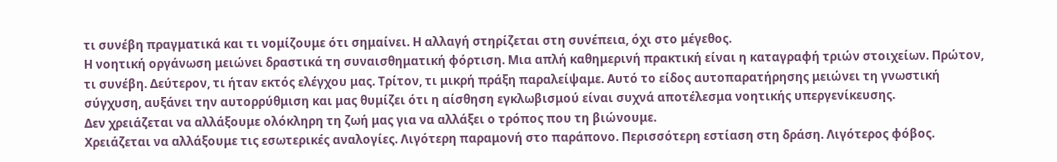τι συνέβη πραγματικά και τι νομίζουμε ότι σημαίνει. Η αλλαγή στηρίζεται στη συνέπεια, όχι στο μέγεθος.
Η νοητική οργάνωση μειώνει δραστικά τη συναισθηματική φόρτιση. Μια απλή καθημερινή πρακτική είναι η καταγραφή τριών στοιχείων. Πρώτον, τι συνέβη. Δεύτερον, τι ήταν εκτός ελέγχου μας. Τρίτον, τι μικρή πράξη παραλείψαμε. Αυτό το είδος αυτοπαρατήρησης μειώνει τη γνωστική σύγχυση, αυξάνει την αυτορρύθμιση και μας θυμίζει ότι η αίσθηση εγκλωβισμού είναι συχνά αποτέλεσμα νοητικής υπεργενίκευσης.
Δεν χρειάζεται να αλλάξουμε ολόκληρη τη ζωή μας για να αλλάξει ο τρόπος που τη βιώνουμε.
Χρειάζεται να αλλάξουμε τις εσωτερικές αναλογίες. Λιγότερη παραμονή στο παράπονο. Περισσότερη εστίαση στη δράση. Λιγότερος φόβος.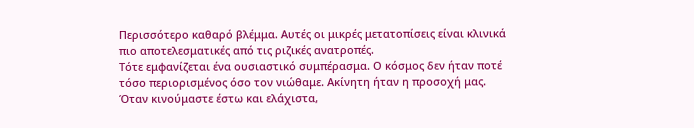Περισσότερο καθαρό βλέμμα. Αυτές οι μικρές μετατοπίσεις είναι κλινικά πιο αποτελεσματικές από τις ριζικές ανατροπές.
Τότε εμφανίζεται ένα ουσιαστικό συμπέρασμα. Ο κόσμος δεν ήταν ποτέ τόσο περιορισμένος όσο τον νιώθαμε. Ακίνητη ήταν η προσοχή μας. Όταν κινούμαστε έστω και ελάχιστα,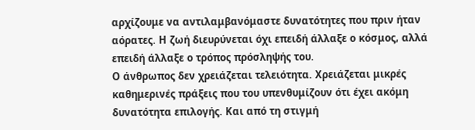αρχίζουμε να αντιλαμβανόμαστε δυνατότητες που πριν ήταν αόρατες. Η ζωή διευρύνεται όχι επειδή άλλαξε ο κόσμος, αλλά επειδή άλλαξε ο τρόπος πρόσληψής του.
Ο άνθρωπος δεν χρειάζεται τελειότητα. Χρειάζεται μικρές καθημερινές πράξεις που του υπενθυμίζουν ότι έχει ακόμη δυνατότητα επιλογής. Και από τη στιγμή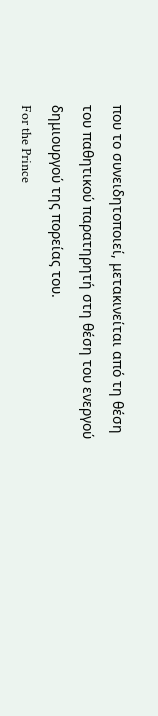που το συνειδητοποιεί, μετακινείται από τη θέση του παθητικού παρατηρητή στη θέση του ενεργού δημιουργού της πορείας του.
For the Prince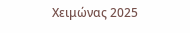Χειμώνας 2025